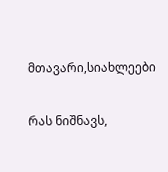მთავარი,სიახლეები

რას ნიშნავს,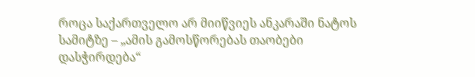როცა საქართველო არ მიიწვიეს ანკარაში ნატოს სამიტზე – „ამის გამოსწორებას თაობები დასჭირდება“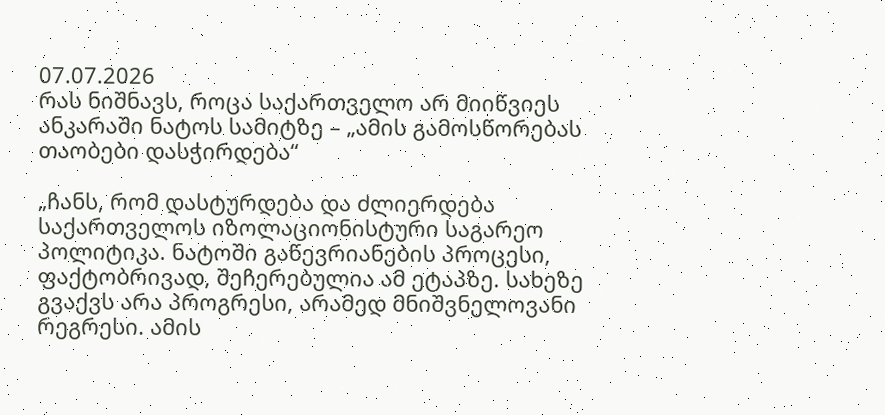07.07.2026
რას ნიშნავს, როცა საქართველო არ მიიწვიეს ანკარაში ნატოს სამიტზე – „ამის გამოსწორებას თაობები დასჭირდება“

„ჩანს, რომ დასტურდება და ძლიერდება საქართველოს იზოლაციონისტური საგარეო პოლიტიკა. ნატოში გაწევრიანების პროცესი, ფაქტობრივად, შეჩერებულია ამ ეტაპზე. სახეზე გვაქვს არა პროგრესი, არამედ მნიშვნელოვანი რეგრესი. ამის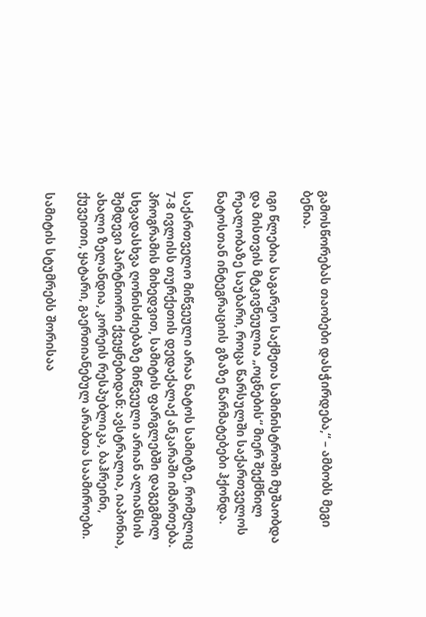გამოსწორებას თაობები დასჭირდება,“ – ამბობს მეგი ბენია.

იგი წლებია საგარეო საქმეთა სამინისტროში მუშაობდა და მისთვის მტკივნეულია „ოცნების“ მიერ შექმნილ რეალობაზე საუბარი, როცა წარსულში საქართველოს ნატოსთან ინტეგრაციის გზაზე წარმატებები ჰქონდა.

საქართველო მიწვეული არაა ნატოს სამიტზე, რომელიც 7-8 ივლისს თურქეთის დედაქალაქ ანკარაში იმართება. პროგრამის მიხედვით, სამიტის ფარგლებში დაგეგმილ სხვადასხვა ღონისძიებაზე მიწვეული არიან ალიანსის შემდევი პარტნიორი ქვეყნებიდან: ავსტრალია, იაპონია, ახალი ზელანდია, კორეის რესპუბლიკა, ბაჰრეინი, ქუვეითი, ყატარი, გაერთიანებულ არაბთა საამიროები.

სამიტის სტუმრებს შორისაა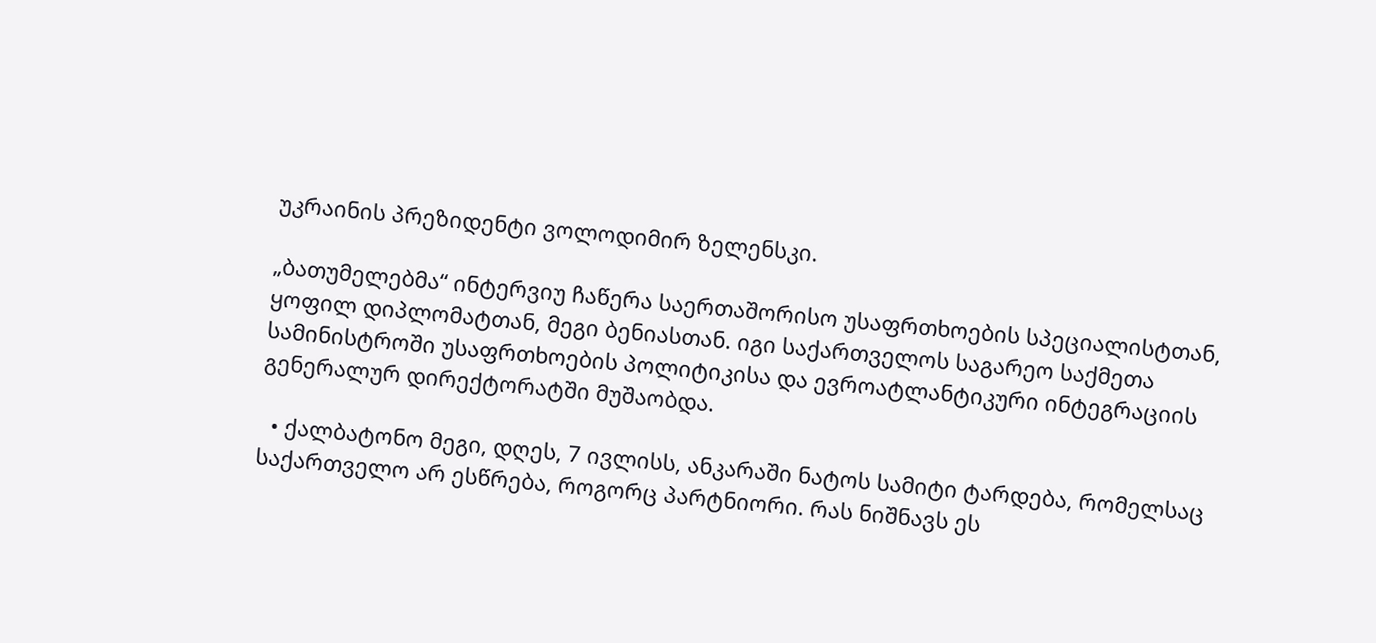უკრაინის პრეზიდენტი ვოლოდიმირ ზელენსკი.

„ბათუმელებმა“ ინტერვიუ ჩაწერა საერთაშორისო უსაფრთხოების სპეციალისტთან, ყოფილ დიპლომატთან, მეგი ბენიასთან. იგი საქართველოს საგარეო საქმეთა სამინისტროში უსაფრთხოების პოლიტიკისა და ევროატლანტიკური ინტეგრაციის გენერალურ დირექტორატში მუშაობდა.

  • ქალბატონო მეგი, დღეს, 7 ივლისს, ანკარაში ნატოს სამიტი ტარდება, რომელსაც საქართველო არ ესწრება, როგორც პარტნიორი. რას ნიშნავს ეს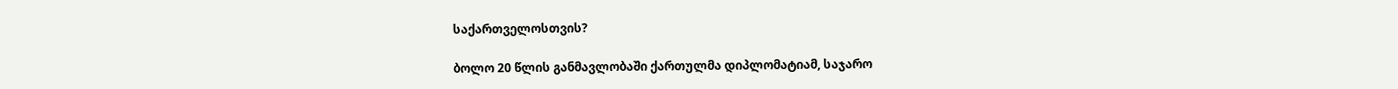საქართველოსთვის?

ბოლო 20 წლის განმავლობაში ქართულმა დიპლომატიამ, საჯარო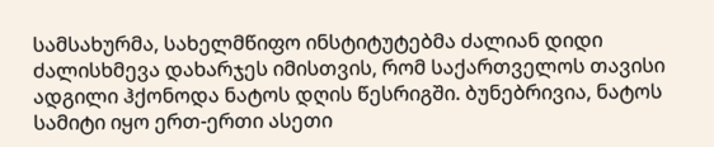სამსახურმა, სახელმწიფო ინსტიტუტებმა ძალიან დიდი ძალისხმევა დახარჯეს იმისთვის, რომ საქართველოს თავისი ადგილი ჰქონოდა ნატოს დღის წესრიგში. ბუნებრივია, ნატოს სამიტი იყო ერთ-ერთი ასეთი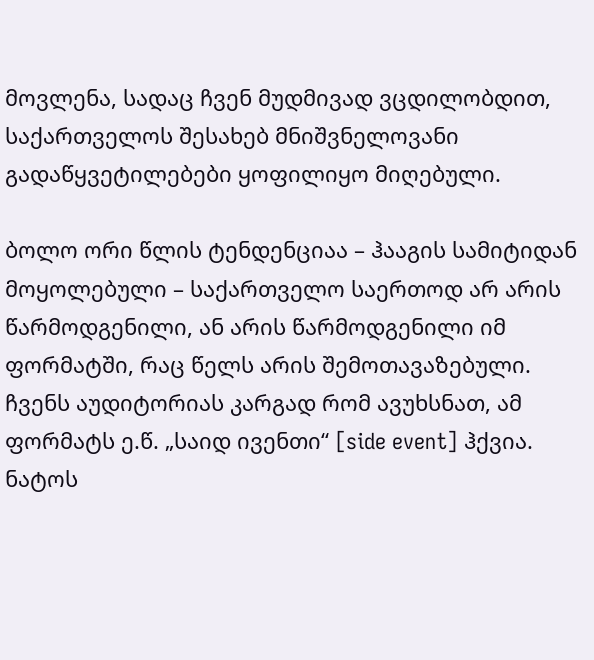მოვლენა, სადაც ჩვენ მუდმივად ვცდილობდით, საქართველოს შესახებ მნიშვნელოვანი გადაწყვეტილებები ყოფილიყო მიღებული.

ბოლო ორი წლის ტენდენციაა – ჰააგის სამიტიდან მოყოლებული – საქართველო საერთოდ არ არის წარმოდგენილი, ან არის წარმოდგენილი იმ ფორმატში, რაც წელს არის შემოთავაზებული. ჩვენს აუდიტორიას კარგად რომ ავუხსნათ, ამ ფორმატს ე.წ. „საიდ ივენთი“ [side event] ჰქვია. ნატოს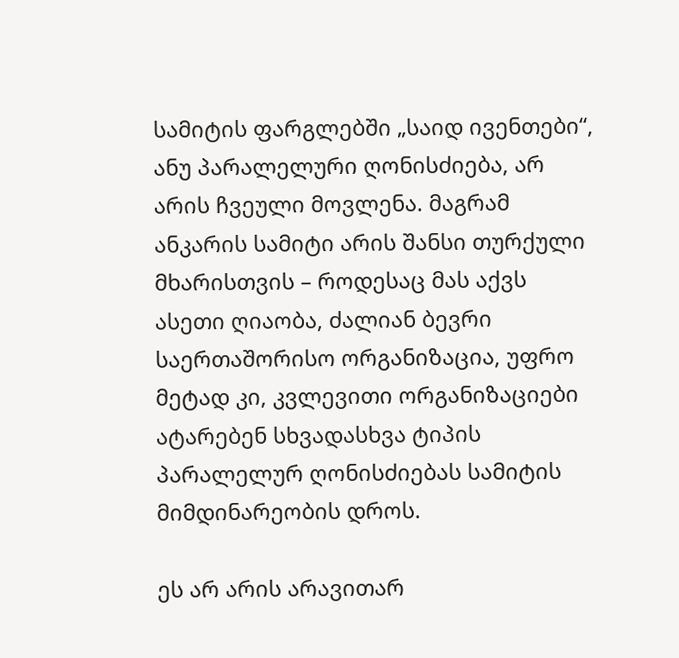სამიტის ფარგლებში „საიდ ივენთები“, ანუ პარალელური ღონისძიება, არ არის ჩვეული მოვლენა. მაგრამ ანკარის სამიტი არის შანსი თურქული მხარისთვის – როდესაც მას აქვს ასეთი ღიაობა, ძალიან ბევრი საერთაშორისო ორგანიზაცია, უფრო მეტად კი, კვლევითი ორგანიზაციები ატარებენ სხვადასხვა ტიპის პარალელურ ღონისძიებას სამიტის მიმდინარეობის დროს.

ეს არ არის არავითარ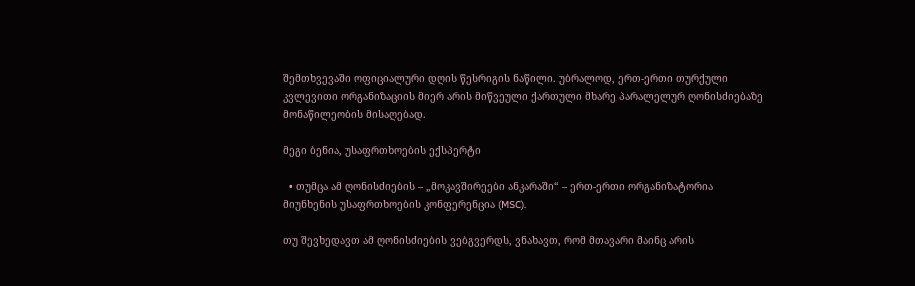შემთხვევაში ოფიციალური დღის წესრიგის ნაწილი. უბრალოდ, ერთ-ერთი თურქული კვლევითი ორგანიზაციის მიერ არის მიწვეული ქართული მხარე პარალელურ ღონისძიებაზე მონაწილეობის მისაღებად.

მეგი ბენია, უსაფრთხოების ექსპერტი

  • თუმცა ამ ღონისძიების – „მოკავშირეები ანკარაში“ – ერთ-ერთი ორგანიზატორია მიუნხენის უსაფრთხოების კონფერენცია (MSC).

თუ შევხედავთ ამ ღონისძიების ვებგვერდს, ვნახავთ, რომ მთავარი მაინც არის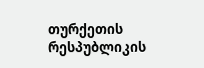თურქეთის რესპუბლიკის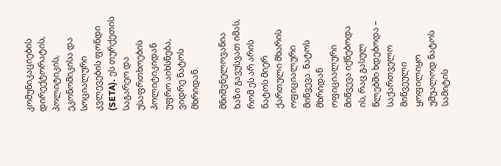კომუნიკაციების დირექტორატის, პოლიტიკის, ეკონომიკისა და სოციალური კვლევების ფონდი (SETA). ეს თურქეთის საგარეო და უსაფრთხოების პოლიტიკიდან უფრო აიხსნება, ვიდრე ნატოს მხრიდან.

მნიშვნელოვანია ხაზი გავუსვათ იმას, რომ ეს არ არის ნატოს მიერ ქართული მხარის ოფიციალური მიწვევა. ნატოს მხრიდან ოფიციალური მიწვევა იქნებოდა ის, რაც გასულ წლებში ხდებოდა – საქართველო მიწვეული ყოფილიყო უშუალოდ ნატოს სამიტის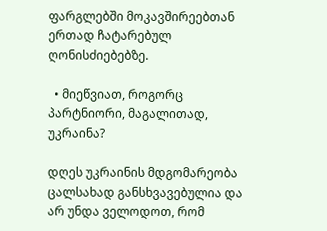ფარგლებში მოკავშირეებთან ერთად ჩატარებულ ღონისძიებებზე.

  • მიეწვიათ, როგორც პარტნიორი, მაგალითად, უკრაინა?

დღეს უკრაინის მდგომარეობა ცალსახად განსხვავებულია და არ უნდა ველოდოთ, რომ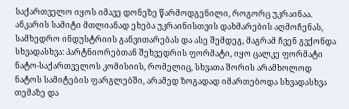საქართველო იყოს იმავე დონეზე წარმოდგენილი, როგორც უკრაინაა. ანკარის სამიტი მთლიანად ეხება უკრაინისთვის დახმარების აღმოჩენას, სამხედრო ინდუსტრიის განვითარებას და ასე შემდეგ, მაგრამ ჩვენ გვქონდა სხვადასხვა: პარტნიორებთან შეხვედრის ფორმატი, იყო ცალკე ფორმატი ნატო-საქართველოს კომისიის, რომელიც, სხვათა შორის არამხოლოდ ნატოს სამიტების ფარგლებში, არამედ ზოგადად იმართებოდა სხვადასხვა თემაზე და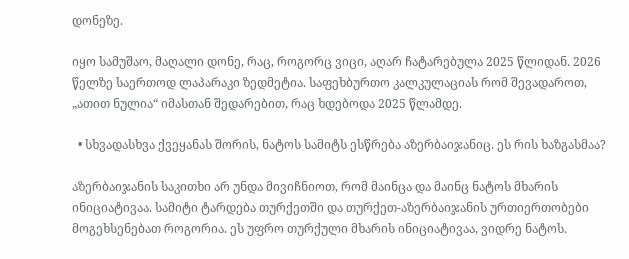დონეზე.

იყო სამუშაო, მაღალი დონე, რაც, როგორც ვიცი, აღარ ჩატარებულა 2025 წლიდან. 2026 წელზე საერთოდ ლაპარაკი ზედმეტია. საფეხბურთო კალკულაციას რომ შევადაროთ, „ათით ნულია“ იმასთან შედარებით, რაც ხდებოდა 2025 წლამდე.

  • სხვადასხვა ქვეყანას შორის, ნატოს სამიტს ესწრება აზერბაიჯანიც. ეს რის ხაზგასმაა?

აზერბაიჯანის საკითხი არ უნდა მივიჩნიოთ, რომ მაინცა და მაინც ნატოს მხარის ინიციატივაა. სამიტი ტარდება თურქეთში და თურქეთ-აზერბაიჯანის ურთიერთობები მოგეხსენებათ როგორია. ეს უფრო თურქული მხარის ინიციატივაა, ვიდრე ნატოს.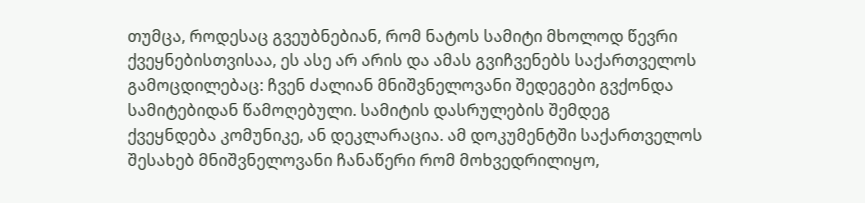თუმცა, როდესაც გვეუბნებიან, რომ ნატოს სამიტი მხოლოდ წევრი ქვეყნებისთვისაა, ეს ასე არ არის და ამას გვიჩვენებს საქართველოს გამოცდილებაც: ჩვენ ძალიან მნიშვნელოვანი შედეგები გვქონდა სამიტებიდან წამოღებული. სამიტის დასრულების შემდეგ ქვეყნდება კომუნიკე, ან დეკლარაცია. ამ დოკუმენტში საქართველოს შესახებ მნიშვნელოვანი ჩანაწერი რომ მოხვედრილიყო,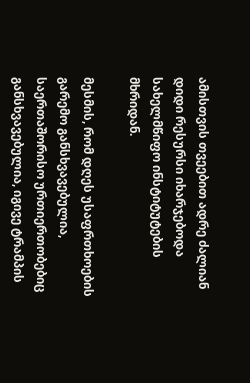ამისთვის თვეებით ადრე ძალიან დიდი რესურსი იხარჯებოდა სახელმწიფო ინსტიტუტების მხრიდან.

მესმის, რომ დღეს უსაფრთხოების გარემო განსხვავებულია, საერთაშორისო ურთიერთობებიც განსხვავებულია, იგივე ტრამპის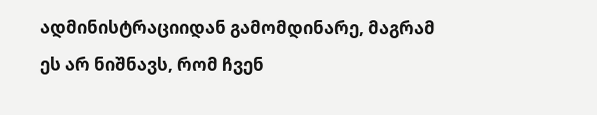ადმინისტრაციიდან გამომდინარე, მაგრამ ეს არ ნიშნავს, რომ ჩვენ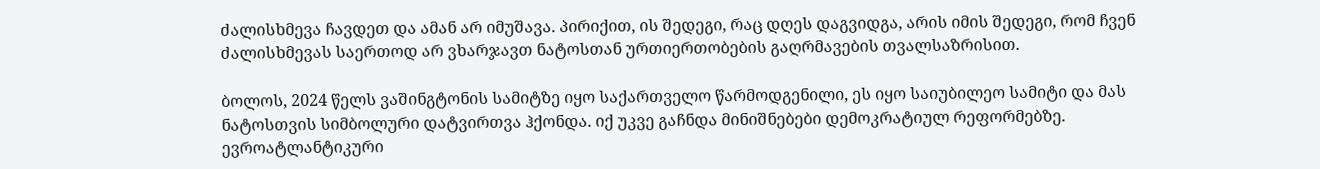ძალისხმევა ჩავდეთ და ამან არ იმუშავა. პირიქით, ის შედეგი, რაც დღეს დაგვიდგა, არის იმის შედეგი, რომ ჩვენ ძალისხმევას საერთოდ არ ვხარჯავთ ნატოსთან ურთიერთობების გაღრმავების თვალსაზრისით.

ბოლოს, 2024 წელს ვაშინგტონის სამიტზე იყო საქართველო წარმოდგენილი, ეს იყო საიუბილეო სამიტი და მას  ნატოსთვის სიმბოლური დატვირთვა ჰქონდა. იქ უკვე გაჩნდა მინიშნებები დემოკრატიულ რეფორმებზე. ევროატლანტიკური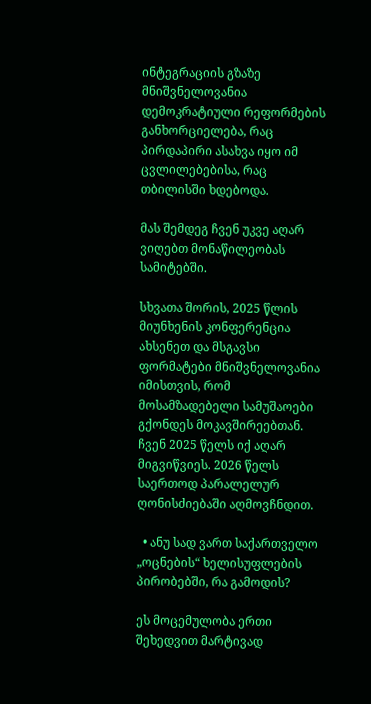ინტეგრაციის გზაზე მნიშვნელოვანია დემოკრატიული რეფორმების განხორციელება, რაც პირდაპირი ასახვა იყო იმ ცვლილებებისა, რაც თბილისში ხდებოდა.

მას შემდეგ ჩვენ უკვე აღარ ვიღებთ მონაწილეობას სამიტებში.

სხვათა შორის, 2025 წლის მიუნხენის კონფერენცია ახსენეთ და მსგავსი ფორმატები მნიშვნელოვანია იმისთვის, რომ მოსამზადებელი სამუშაოები გქონდეს მოკავშირეებთან. ჩვენ 2025 წელს იქ აღარ მიგვიწვიეს. 2026 წელს საერთოდ პარალელურ ღონისძიებაში აღმოვჩნდით.

  • ანუ სად ვართ საქართველო „ოცნების“ ხელისუფლების პირობებში, რა გამოდის?

ეს მოცემულობა ერთი შეხედვით მარტივად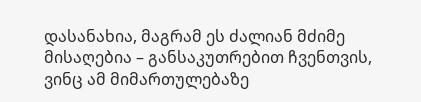დასანახია, მაგრამ ეს ძალიან მძიმე მისაღებია – განსაკუთრებით ჩვენთვის, ვინც ამ მიმართულებაზე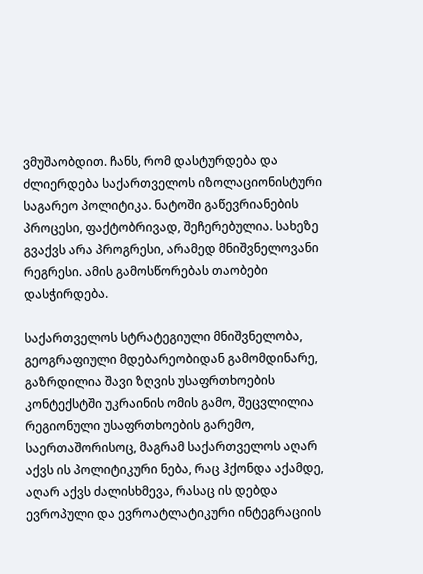ვმუშაობდით. ჩანს, რომ დასტურდება და ძლიერდება საქართველოს იზოლაციონისტური საგარეო პოლიტიკა. ნატოში გაწევრიანების პროცესი, ფაქტობრივად, შეჩერებულია. სახეზე გვაქვს არა პროგრესი, არამედ მნიშვნელოვანი რეგრესი. ამის გამოსწორებას თაობები დასჭირდება.

საქართველოს სტრატეგიული მნიშვნელობა, გეოგრაფიული მდებარეობიდან გამომდინარე, გაზრდილია შავი ზღვის უსაფრთხოების კონტექსტში უკრაინის ომის გამო, შეცვლილია რეგიონული უსაფრთხოების გარემო, საერთაშორისოც, მაგრამ საქართველოს აღარ აქვს ის პოლიტიკური ნება, რაც ჰქონდა აქამდე, აღარ აქვს ძალისხმევა, რასაც ის დებდა ევროპული და ევროატლატიკური ინტეგრაციის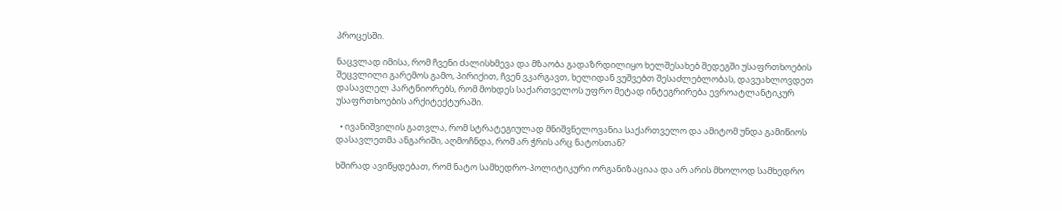პროცესში.

ნაცვლად იმისა, რომ ჩვენი ძალისხმევა და მზაობა გადაზრდილიყო ხელშესახებ შედეგში უსაფრთხოების შეცვლილი გარემოს გამო, პირიქით, ჩვენ ვკარგავთ, ხელიდან ვუშვებთ შესაძლებლობას, დავუახლოვდეთ დასავლელ პარტნიორებს, რომ მოხდეს საქართველოს უფრო მეტად ინტეგრირება ევროატლანტიკურ უსაფრთხოების არქიტექტურაში.

  • ივანიშვილის გათვლა, რომ სტრატეგიულად მნიშვნელოვანია საქართველო და ამიტომ უნდა გამიწიოს დასავლეთმა ანგარიში, აღმოჩნდა, რომ არ ჭრის არც ნატოსთან?

ხშირად ავიწყდებათ, რომ ნატო სამხედრო-პოლიტიკური ორგანიზაციაა და არ არის მხოლოდ სამხედრო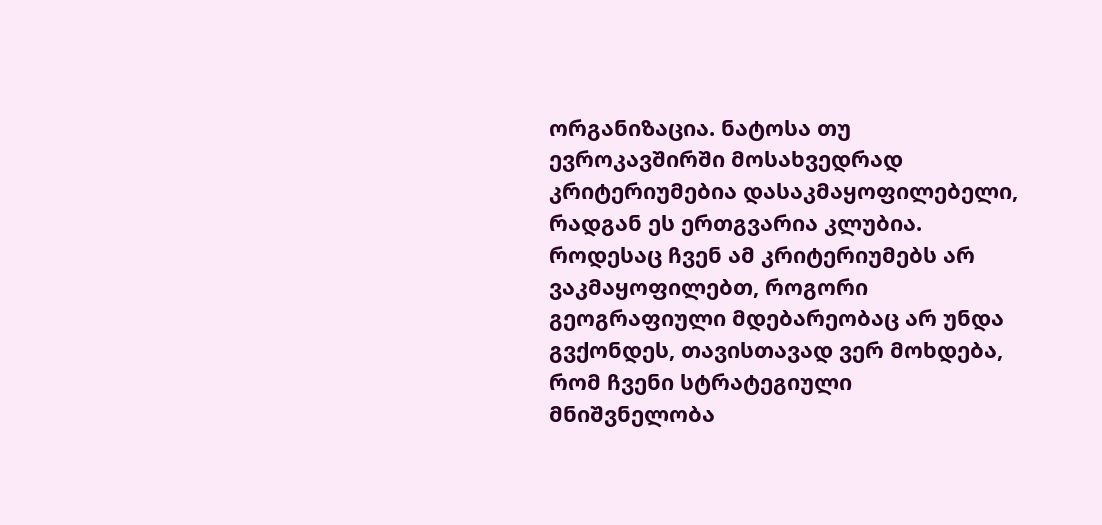ორგანიზაცია. ნატოსა თუ ევროკავშირში მოსახვედრად კრიტერიუმებია დასაკმაყოფილებელი, რადგან ეს ერთგვარია კლუბია. როდესაც ჩვენ ამ კრიტერიუმებს არ ვაკმაყოფილებთ, როგორი გეოგრაფიული მდებარეობაც არ უნდა გვქონდეს, თავისთავად ვერ მოხდება, რომ ჩვენი სტრატეგიული მნიშვნელობა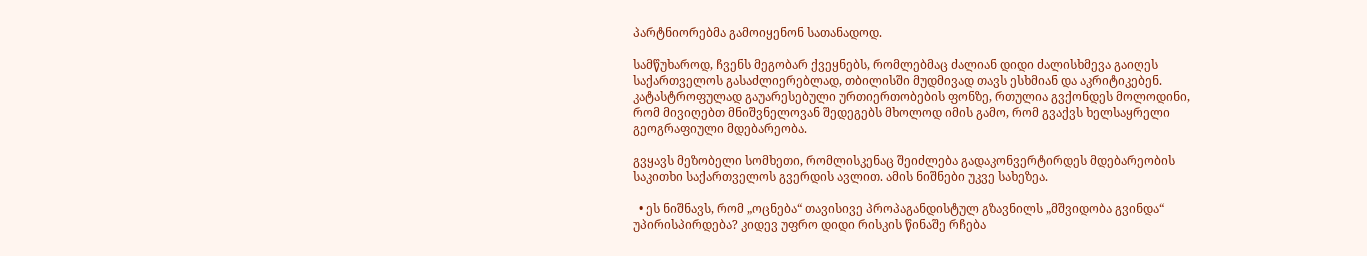პარტნიორებმა გამოიყენონ სათანადოდ.

სამწუხაროდ, ჩვენს მეგობარ ქვეყნებს, რომლებმაც ძალიან დიდი ძალისხმევა გაიღეს საქართველოს გასაძლიერებლად, თბილისში მუდმივად თავს ესხმიან და აკრიტიკებენ. კატასტროფულად გაუარესებული ურთიერთობების ფონზე, რთულია გვქონდეს მოლოდინი, რომ მივიღებთ მნიშვნელოვან შედეგებს მხოლოდ იმის გამო, რომ გვაქვს ხელსაყრელი გეოგრაფიული მდებარეობა.

გვყავს მეზობელი სომხეთი, რომლისკენაც შეიძლება გადაკონვერტირდეს მდებარეობის საკითხი საქართველოს გვერდის ავლით. ამის ნიშნები უკვე სახეზეა.

  • ეს ნიშნავს, რომ „ოცნება“ თავისივე პროპაგანდისტულ გზავნილს „მშვიდობა გვინდა“ უპირისპირდება? კიდევ უფრო დიდი რისკის წინაშე რჩება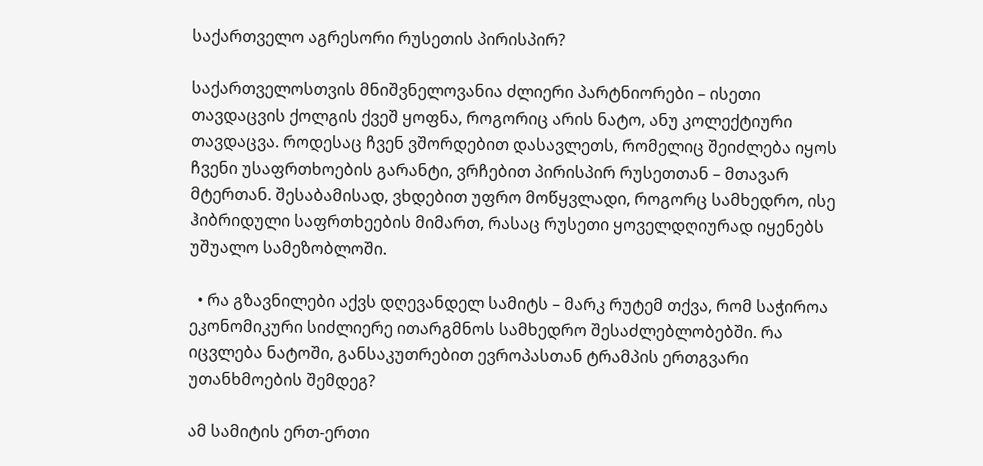საქართველო აგრესორი რუსეთის პირისპირ?

საქართველოსთვის მნიშვნელოვანია ძლიერი პარტნიორები – ისეთი თავდაცვის ქოლგის ქვეშ ყოფნა, როგორიც არის ნატო, ანუ კოლექტიური თავდაცვა. როდესაც ჩვენ ვშორდებით დასავლეთს, რომელიც შეიძლება იყოს ჩვენი უსაფრთხოების გარანტი, ვრჩებით პირისპირ რუსეთთან – მთავარ მტერთან. შესაბამისად, ვხდებით უფრო მოწყვლადი, როგორც სამხედრო, ისე ჰიბრიდული საფრთხეების მიმართ, რასაც რუსეთი ყოველდღიურად იყენებს უშუალო სამეზობლოში.

  • რა გზავნილები აქვს დღევანდელ სამიტს – მარკ რუტემ თქვა, რომ საჭიროა ეკონომიკური სიძლიერე ითარგმნოს სამხედრო შესაძლებლობებში. რა იცვლება ნატოში, განსაკუთრებით ევროპასთან ტრამპის ერთგვარი უთანხმოების შემდეგ?

ამ სამიტის ერთ-ერთი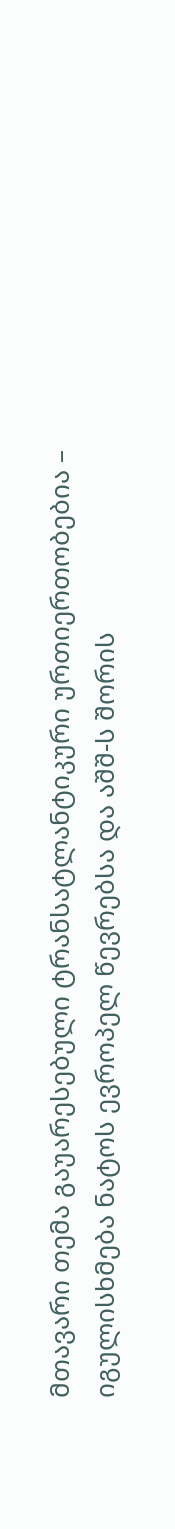მთავარი თემა გაუარესებული ტრანსატლანტიკური ურთიერთობებია – იგულისხმება ნატოს ევროპელ წევრებსა და აშშ-ს შორის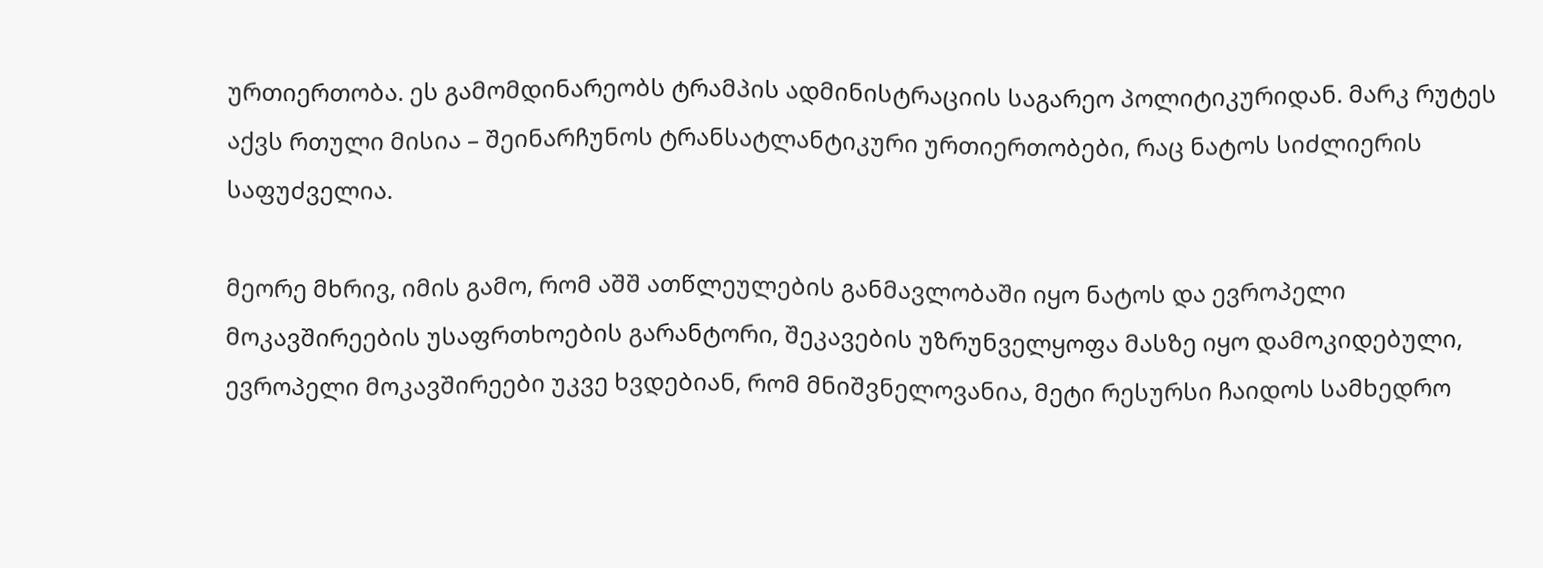ურთიერთობა. ეს გამომდინარეობს ტრამპის ადმინისტრაციის საგარეო პოლიტიკურიდან. მარკ რუტეს აქვს რთული მისია – შეინარჩუნოს ტრანსატლანტიკური ურთიერთობები, რაც ნატოს სიძლიერის საფუძველია.

მეორე მხრივ, იმის გამო, რომ აშშ ათწლეულების განმავლობაში იყო ნატოს და ევროპელი მოკავშირეების უსაფრთხოების გარანტორი, შეკავების უზრუნველყოფა მასზე იყო დამოკიდებული, ევროპელი მოკავშირეები უკვე ხვდებიან, რომ მნიშვნელოვანია, მეტი რესურსი ჩაიდოს სამხედრო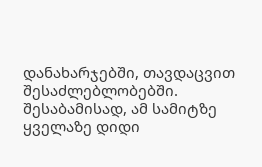დანახარჯებში, თავდაცვით შესაძლებლობებში. შესაბამისად, ამ სამიტზე ყველაზე დიდი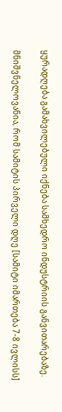ყურადღება გამახვილებული იქნება სამხედრო ინდუსტრიის განვითარებაზე.

მნიშვნელოვანია, რომ სამიტის პირველი დღე [სამიტი იმართება 7-8 ივლისს]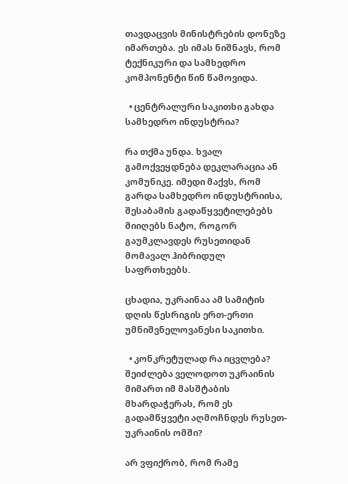თავდაცვის მინისტრების დონეზე იმართება. ეს იმას ნიშნავს, რომ ტექნიკური და სამხედრო კომპონენტი წინ წამოვიდა.

  • ცენტრალური საკითხი გახდა სამხედრო ინდუსტრია?

რა თქმა უნდა. ხვალ გამოქვეყდნება დეკლარაცია ან კომუნიკე. იმედი მაქვს, რომ გარდა სამხედრო ინდუსტრიისა, შესაბამის გადაწყვეტილებებს მიიღებს ნატო, როგორ გაუმკლავდეს რუსეთიდან მომავალ ჰიბრიდულ საფრთხეებს.

ცხადია, უკრაინაა ამ სამიტის დღის წესრიგის ერთ-ერთი უმნიშვნელოვანესი საკითხი.

  • კონკრეტულად რა იცვლება? შეიძლება ველოდოთ უკრაინის მიმართ იმ მასშტაბის მხარდაჭერას, რომ ეს გადამწყვეტი აღმოჩნდეს რუსეთ-უკრაინის ომში?

არ ვფიქრობ, რომ რამე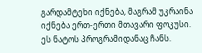გარდამტეხი იქნება, მაგრამ უკრაინა იქნება ერთ-ერთი მთავარი ფოკუსი. ეს ნატოს პროგრამიდანაც ჩანს.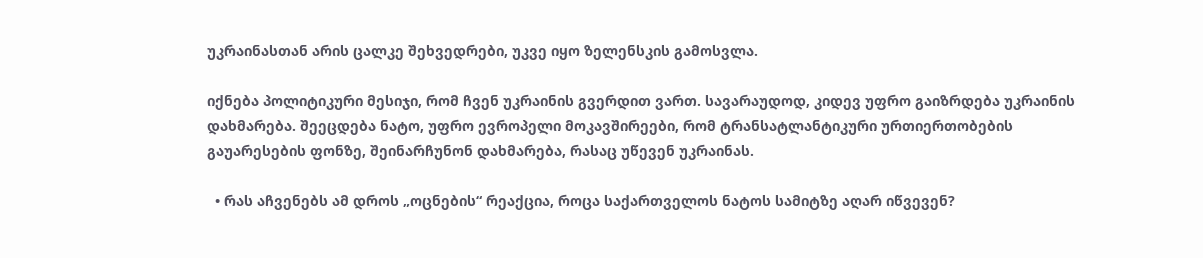უკრაინასთან არის ცალკე შეხვედრები, უკვე იყო ზელენსკის გამოსვლა.

იქნება პოლიტიკური მესიჯი, რომ ჩვენ უკრაინის გვერდით ვართ. სავარაუდოდ, კიდევ უფრო გაიზრდება უკრაინის დახმარება. შეეცდება ნატო, უფრო ევროპელი მოკავშირეები, რომ ტრანსატლანტიკური ურთიერთობების გაუარესების ფონზე, შეინარჩუნონ დახმარება, რასაც უწევენ უკრაინას.

  • რას აჩვენებს ამ დროს „ოცნების“ რეაქცია, როცა საქართველოს ნატოს სამიტზე აღარ იწვევენ?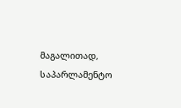მაგალითად, საპარლამენტო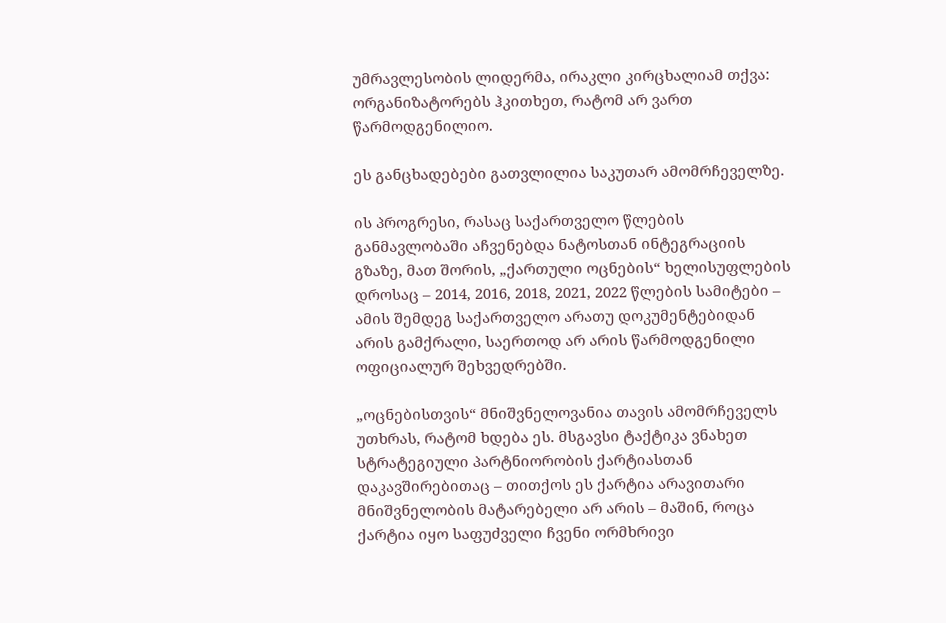უმრავლესობის ლიდერმა, ირაკლი კირცხალიამ თქვა: ორგანიზატორებს ჰკითხეთ, რატომ არ ვართ წარმოდგენილიო.

ეს განცხადებები გათვლილია საკუთარ ამომრჩეველზე.

ის პროგრესი, რასაც საქართველო წლების განმავლობაში აჩვენებდა ნატოსთან ინტეგრაციის გზაზე, მათ შორის, „ქართული ოცნების“ ხელისუფლების დროსაც – 2014, 2016, 2018, 2021, 2022 წლების სამიტები – ამის შემდეგ საქართველო არათუ დოკუმენტებიდან არის გამქრალი, საერთოდ არ არის წარმოდგენილი ოფიციალურ შეხვედრებში.

„ოცნებისთვის“ მნიშვნელოვანია თავის ამომრჩეველს უთხრას, რატომ ხდება ეს. მსგავსი ტაქტიკა ვნახეთ სტრატეგიული პარტნიორობის ქარტიასთან დაკავშირებითაც – თითქოს ეს ქარტია არავითარი მნიშვნელობის მატარებელი არ არის – მაშინ, როცა ქარტია იყო საფუძველი ჩვენი ორმხრივი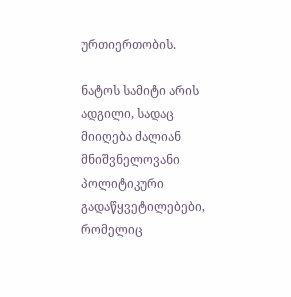ურთიერთობის.

ნატოს სამიტი არის ადგილი, სადაც მიიღება ძალიან მნიშვნელოვანი პოლიტიკური გადაწყვეტილებები, რომელიც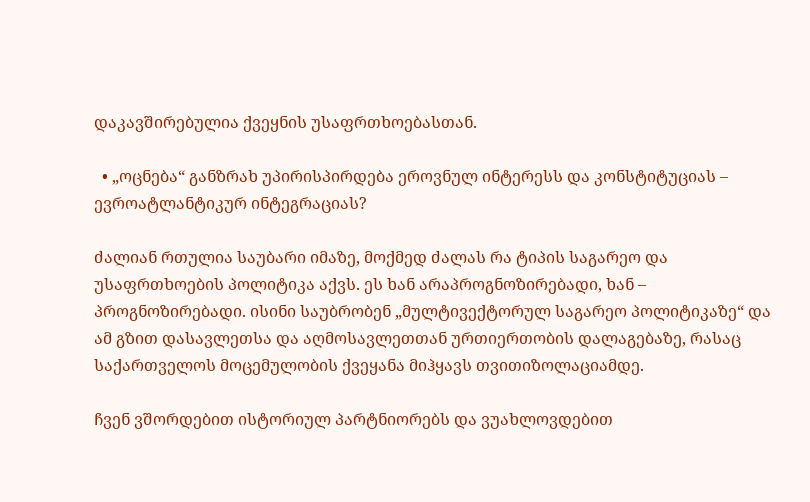დაკავშირებულია ქვეყნის უსაფრთხოებასთან.

  • „ოცნება“ განზრახ უპირისპირდება ეროვნულ ინტერესს და კონსტიტუციას – ევროატლანტიკურ ინტეგრაციას?

ძალიან რთულია საუბარი იმაზე, მოქმედ ძალას რა ტიპის საგარეო და უსაფრთხოების პოლიტიკა აქვს. ეს ხან არაპროგნოზირებადი, ხან – პროგნოზირებადი. ისინი საუბრობენ „მულტივექტორულ საგარეო პოლიტიკაზე“ და ამ გზით დასავლეთსა და აღმოსავლეთთან ურთიერთობის დალაგებაზე, რასაც საქართველოს მოცემულობის ქვეყანა მიჰყავს თვითიზოლაციამდე.

ჩვენ ვშორდებით ისტორიულ პარტნიორებს და ვუახლოვდებით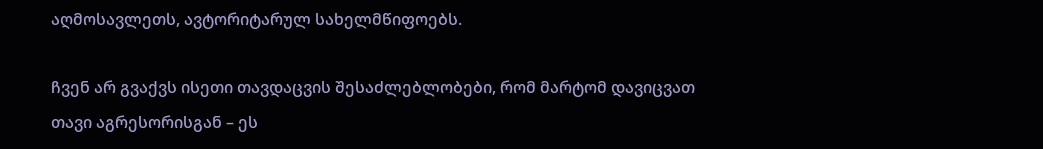აღმოსავლეთს, ავტორიტარულ სახელმწიფოებს.

ჩვენ არ გვაქვს ისეთი თავდაცვის შესაძლებლობები, რომ მარტომ დავიცვათ თავი აგრესორისგან – ეს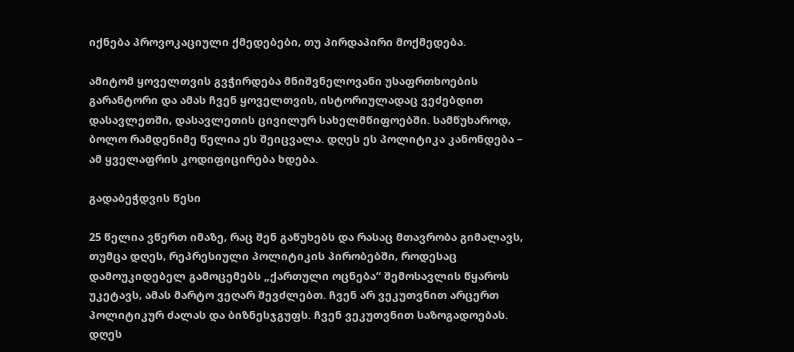იქნება პროვოკაციული ქმედებები, თუ პირდაპირი მოქმედება.

ამიტომ ყოველთვის გვჭირდება მნიშვნელოვანი უსაფრთხოების გარანტორი და ამას ჩვენ ყოველთვის, ისტორიულადაც ვეძებდით დასავლეთში, დასავლეთის ცივილურ სახელმწიფოებში. სამწუხაროდ,  ბოლო რამდენიმე წელია ეს შეიცვალა. დღეს ეს პოლიტიკა კანონდება – ამ ყველაფრის კოდიფიცირება ხდება.

გადაბეჭდვის წესი

25 წელია ვწერთ იმაზე, რაც შენ გაწუხებს და რასაც მთავრობა გიმალავს, თუმცა დღეს, რეპრესიული პოლიტიკის პირობებში, როდესაც დამოუკიდებელ გამოცემებს „ქართული ოცნება“ შემოსავლის წყაროს უკეტავს, ამას მარტო ვეღარ შევძლებთ. ჩვენ არ ვეკუთვნით არცერთ პოლიტიკურ ძალას და ბიზნესჯგუფს. ჩვენ ვეკუთვნით საზოგადოებას. დღეს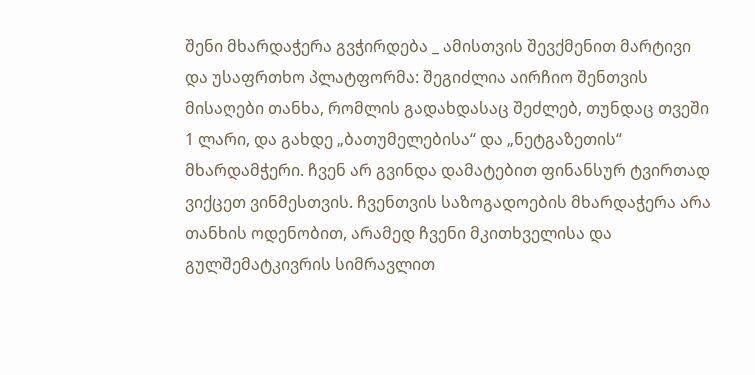შენი მხარდაჭერა გვჭირდება _ ამისთვის შევქმენით მარტივი და უსაფრთხო პლატფორმა: შეგიძლია აირჩიო შენთვის მისაღები თანხა, რომლის გადახდასაც შეძლებ, თუნდაც თვეში 1 ლარი, და გახდე „ბათუმელებისა“ და „ნეტგაზეთის“ მხარდამჭერი. ჩვენ არ გვინდა დამატებით ფინანსურ ტვირთად ვიქცეთ ვინმესთვის. ჩვენთვის საზოგადოების მხარდაჭერა არა თანხის ოდენობით, არამედ ჩვენი მკითხველისა და გულშემატკივრის სიმრავლით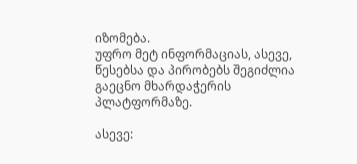იზომება.
უფრო მეტ ინფორმაციას, ასევე, წესებსა და პირობებს შეგიძლია გაეცნო მხარდაჭერის პლატფორმაზე.

ასევე: